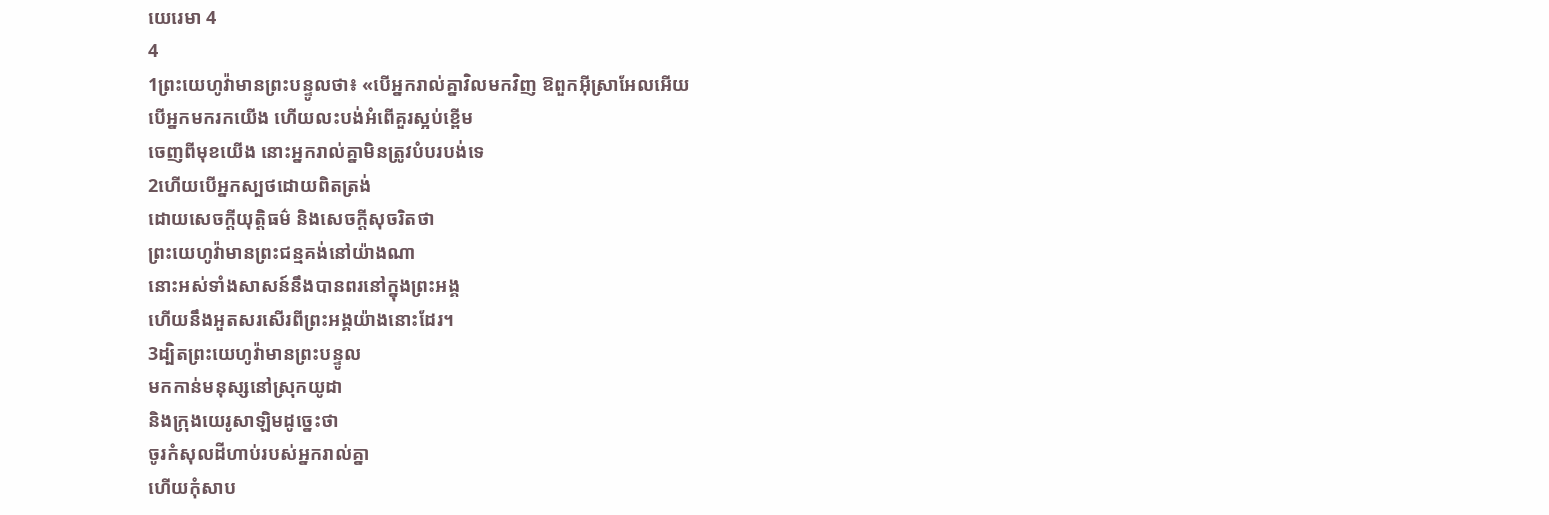យេរេមា 4
4
1ព្រះយេហូវ៉ាមានព្រះបន្ទូលថា៖ «បើអ្នករាល់គ្នាវិលមកវិញ ឱពួកអ៊ីស្រាអែលអើយ
បើអ្នកមករកយើង ហើយលះបង់អំពើគួរស្អប់ខ្ពើម
ចេញពីមុខយើង នោះអ្នករាល់គ្នាមិនត្រូវបំបរបង់ទេ
2ហើយបើអ្នកស្បថដោយពិតត្រង់
ដោយសេចក្ដីយុត្តិធម៌ និងសេចក្ដីសុចរិតថា
ព្រះយេហូវ៉ាមានព្រះជន្មគង់នៅយ៉ាងណា
នោះអស់ទាំងសាសន៍នឹងបានពរនៅក្នុងព្រះអង្គ
ហើយនឹងអួតសរសើរពីព្រះអង្គយ៉ាងនោះដែរ។
3ដ្បិតព្រះយេហូវ៉ាមានព្រះបន្ទូល
មកកាន់មនុស្សនៅស្រុកយូដា
និងក្រុងយេរូសាឡិមដូច្នេះថា
ចូរកំសុលដីហាប់របស់អ្នករាល់គ្នា
ហើយកុំសាប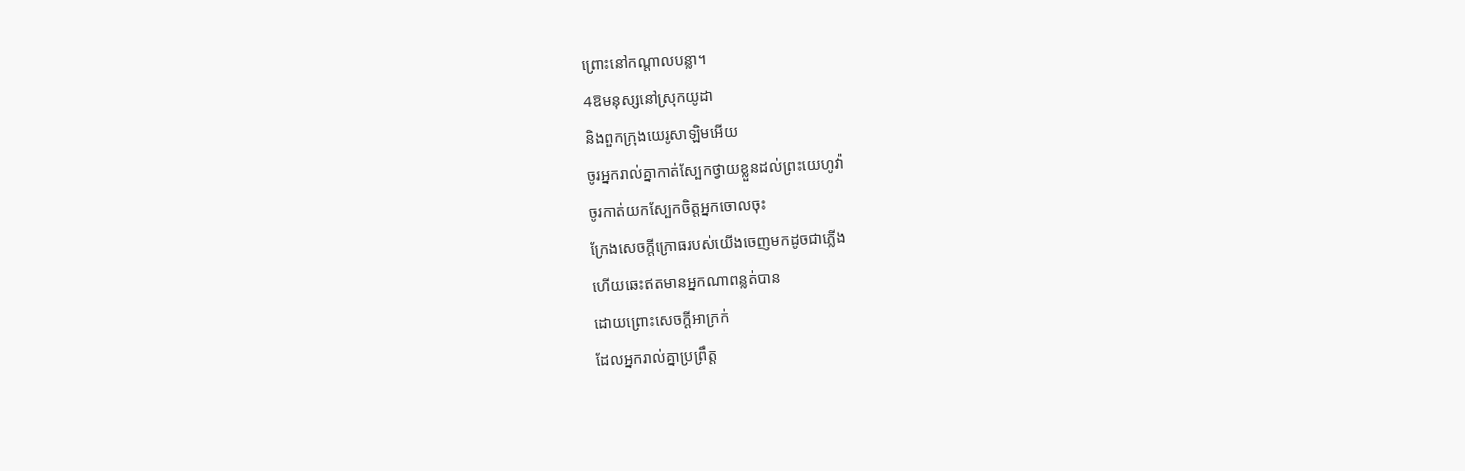ព្រោះនៅកណ្ដាលបន្លា។
4ឱមនុស្សនៅស្រុកយូដា
និងពួកក្រុងយេរូសាឡិមអើយ
ចូរអ្នករាល់គ្នាកាត់ស្បែកថ្វាយខ្លួនដល់ព្រះយេហូវ៉ា
ចូរកាត់យកស្បែកចិត្តអ្នកចោលចុះ
ក្រែងសេចក្ដីក្រោធរបស់យើងចេញមកដូចជាភ្លើង
ហើយឆេះឥតមានអ្នកណាពន្លត់បាន
ដោយព្រោះសេចក្ដីអាក្រក់
ដែលអ្នករាល់គ្នាប្រព្រឹត្ត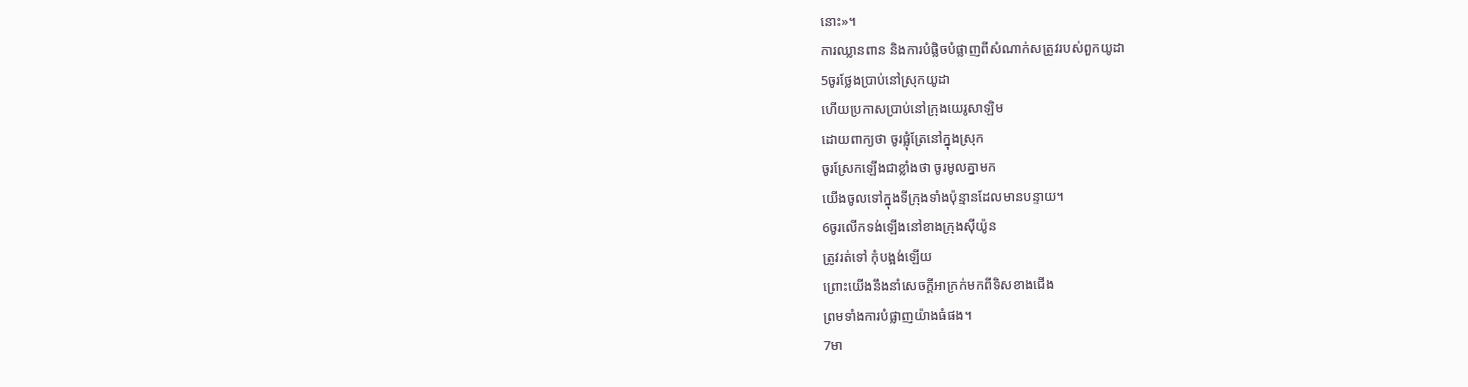នោះ»។
ការឈ្លានពាន និងការបំផ្លិចបំផ្លាញពីសំណាក់សត្រូវរបស់ពួកយូដា
5ចូរថ្លែងប្រាប់នៅស្រុកយូដា
ហើយប្រកាសប្រាប់នៅក្រុងយេរូសាឡិម
ដោយពាក្យថា ចូរផ្លុំត្រែនៅក្នុងស្រុក
ចូរស្រែកឡើងជាខ្លាំងថា ចូរមូលគ្នាមក
យើងចូលទៅក្នុងទីក្រុងទាំងប៉ុន្មានដែលមានបន្ទាយ។
6ចូរលើកទង់ឡើងនៅខាងក្រុងស៊ីយ៉ូន
ត្រូវរត់ទៅ កុំបង្អង់ឡើយ
ព្រោះយើងនឹងនាំសេចក្ដីអាក្រក់មកពីទិសខាងជើង
ព្រមទាំងការបំផ្លាញយ៉ាងធំផង។
7មា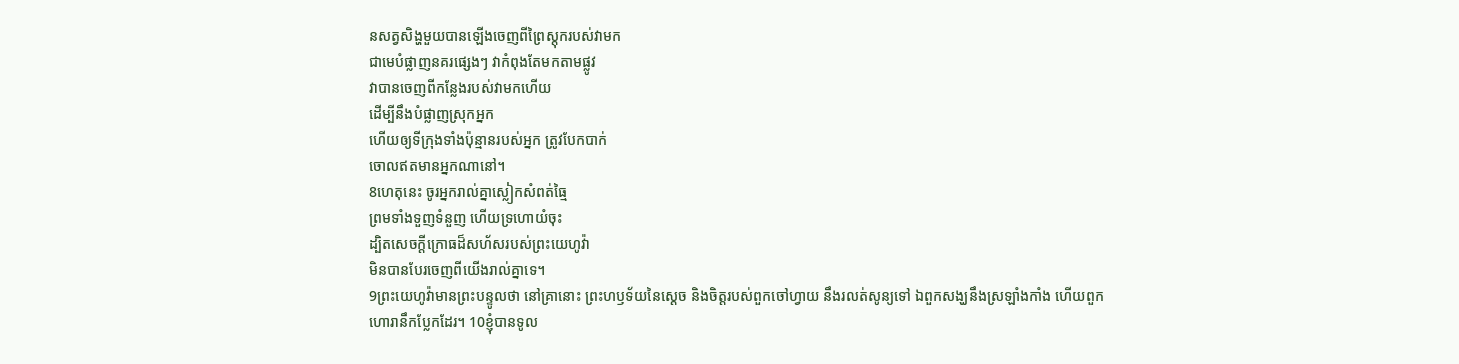នសត្វសិង្ហមួយបានឡើងចេញពីព្រៃស្តុករបស់វាមក
ជាមេបំផ្លាញនគរផ្សេងៗ វាកំពុងតែមកតាមផ្លូវ
វាបានចេញពីកន្លែងរបស់វាមកហើយ
ដើម្បីនឹងបំផ្លាញស្រុកអ្នក
ហើយឲ្យទីក្រុងទាំងប៉ុន្មានរបស់អ្នក ត្រូវបែកបាក់
ចោលឥតមានអ្នកណានៅ។
8ហេតុនេះ ចូរអ្នករាល់គ្នាស្លៀកសំពត់ធ្មៃ
ព្រមទាំងទួញទំនួញ ហើយទ្រហោយំចុះ
ដ្បិតសេចក្ដីក្រោធដ៏សហ័សរបស់ព្រះយេហូវ៉ា
មិនបានបែរចេញពីយើងរាល់គ្នាទេ។
9ព្រះយេហូវ៉ាមានព្រះបន្ទូលថា នៅគ្រានោះ ព្រះហឫទ័យនៃស្តេច និងចិត្តរបស់ពួកចៅហ្វាយ នឹងរលត់សូន្យទៅ ឯពួកសង្ឃនឹងស្រឡាំងកាំង ហើយពួកហោរានឹកប្លែកដែរ។ 10ខ្ញុំបានទូល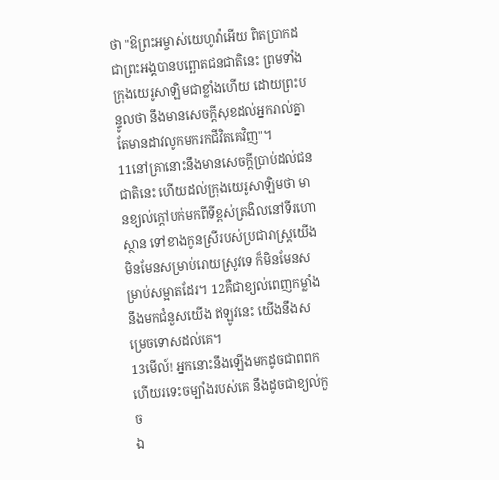ថា "ឱព្រះអម្ចាស់យេហូវ៉ាអើយ ពិតប្រាកដជាព្រះអង្គបានបព្ឆោតជនជាតិនេះ ព្រមទាំងក្រុងយេរូសាឡិមជាខ្លាំងហើយ ដោយព្រះបន្ទូលថា នឹងមានសេចក្ដីសុខដល់អ្នករាល់គ្នា តែមានដាវលូកមករកជីវិតគេវិញ"។
11នៅគ្រានោះនឹងមានសេចក្ដីប្រាប់ដល់ជនជាតិនេះ ហើយដល់ក្រុងយេរូសាឡិមថា មានខ្យល់ក្តៅបក់មកពីទីខ្ពស់ត្រងិលនៅទីរហោស្ថាន ទៅខាងកូនស្រីរបស់ប្រជារាស្ត្រយើង មិនមែនសម្រាប់រោយស្រូវទេ ក៏មិនមែនសម្រាប់សម្អាតដែរ។ 12គឺជាខ្យល់ពេញកម្លាំងនឹងមកជំនួសយើង ឥឡូវនេះ យើងនឹងសម្រេចទោសដល់គេ។
13មើល៍! អ្នកនោះនឹងឡើងមកដូចជាពពក
ហើយរទេះចម្បាំងរបស់គេ នឹងដូចជាខ្យល់កួច
ឯ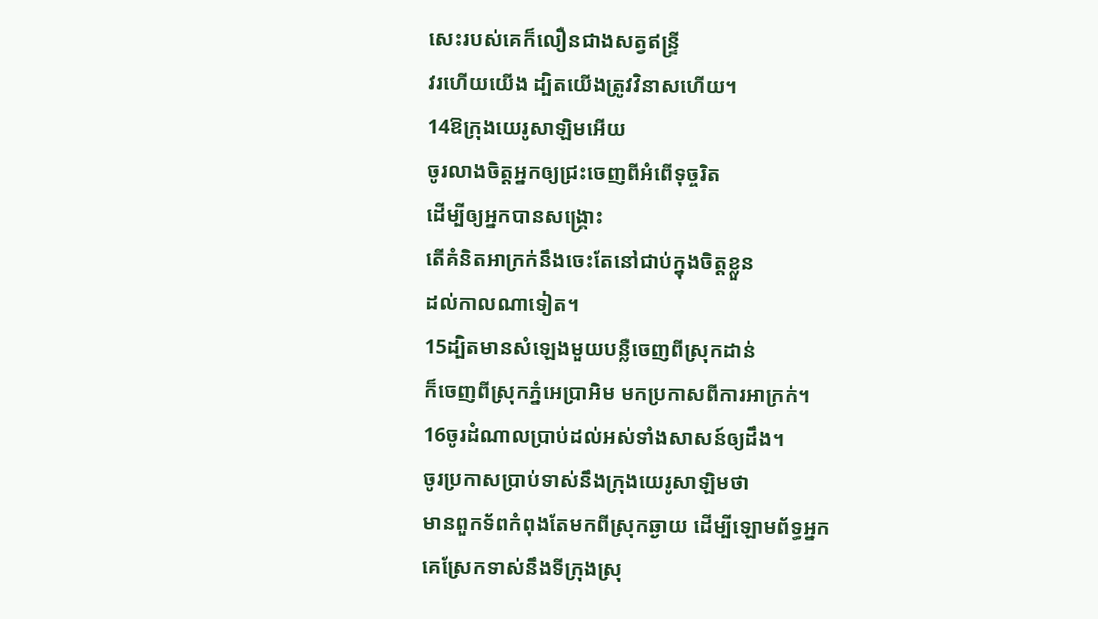សេះរបស់គេក៏លឿនជាងសត្វឥន្ទ្រី
វរហើយយើង ដ្បិតយើងត្រូវវិនាសហើយ។
14ឱក្រុងយេរូសាឡិមអើយ
ចូរលាងចិត្តអ្នកឲ្យជ្រះចេញពីអំពើទុច្ចរិត
ដើម្បីឲ្យអ្នកបានសង្គ្រោះ
តើគំនិតអាក្រក់នឹងចេះតែនៅជាប់ក្នុងចិត្តខ្លួន
ដល់កាលណាទៀត។
15ដ្បិតមានសំឡេងមួយបន្លឺចេញពីស្រុកដាន់
ក៏ចេញពីស្រុកភ្នំអេប្រាអិម មកប្រកាសពីការអាក្រក់។
16ចូរដំណាលប្រាប់ដល់អស់ទាំងសាសន៍ឲ្យដឹង។
ចូរប្រកាសប្រាប់ទាស់នឹងក្រុងយេរូសាឡិមថា
មានពួកទ័ពកំពុងតែមកពីស្រុកឆ្ងាយ ដើម្បីឡោមព័ទ្ធអ្នក
គេស្រែកទាស់នឹងទីក្រុងស្រុ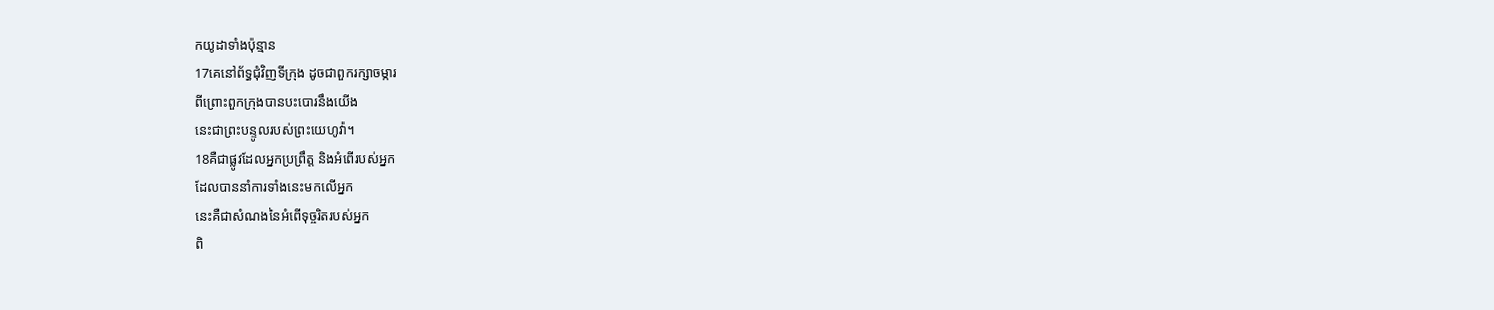កយូដាទាំងប៉ុន្មាន
17គេនៅព័ទ្ធជុំវិញទីក្រុង ដូចជាពួករក្សាចម្ការ
ពីព្រោះពួកក្រុងបានបះបោរនឹងយើង
នេះជាព្រះបន្ទូលរបស់ព្រះយេហូវ៉ា។
18គឺជាផ្លូវដែលអ្នកប្រព្រឹត្ត និងអំពើរបស់អ្នក
ដែលបាននាំការទាំងនេះមកលើអ្នក
នេះគឺជាសំណងនៃអំពើទុច្ចរិតរបស់អ្នក
ពិ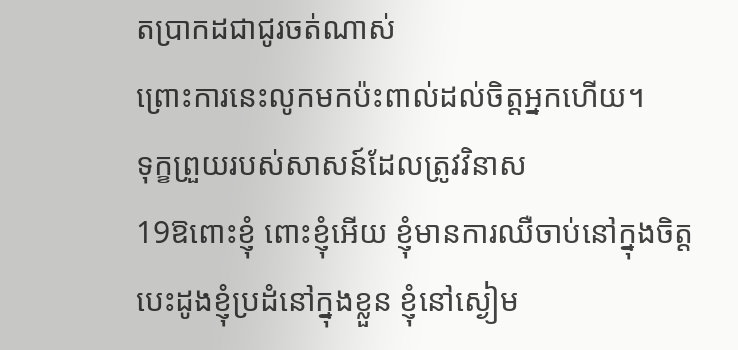តប្រាកដជាជូរចត់ណាស់
ព្រោះការនេះលូកមកប៉ះពាល់ដល់ចិត្តអ្នកហើយ។
ទុក្ខព្រួយរបស់សាសន៍ដែលត្រូវវិនាស
19ឱពោះខ្ញុំ ពោះខ្ញុំអើយ ខ្ញុំមានការឈឺចាប់នៅក្នុងចិត្ត
បេះដូងខ្ញុំប្រដំនៅក្នុងខ្លួន ខ្ញុំនៅស្ងៀម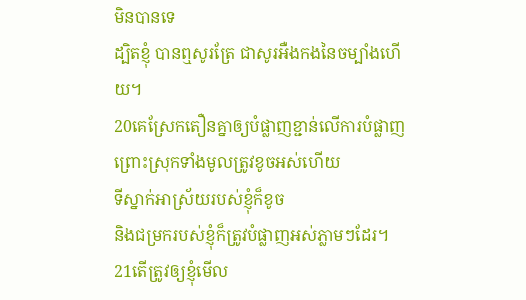មិនបានទេ
ដ្បិតខ្ញុំ បានឮសូរត្រែ ជាសូរអឺងកងនៃចម្បាំងហើយ។
20គេស្រែកតឿនគ្នាឲ្យបំផ្លាញខ្ជាន់លើការបំផ្លាញ
ព្រោះស្រុកទាំងមូលត្រូវខូចអស់ហើយ
ទីស្នាក់អាស្រ័យរបស់ខ្ញុំក៏ខូច
និងជម្រករបស់ខ្ញុំក៏ត្រូវបំផ្លាញអស់ភ្លាមៗដែរ។
21តើត្រូវឲ្យខ្ញុំមើល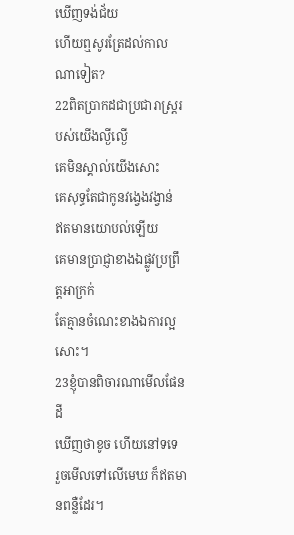ឃើញទង់ជ័យ
ហើយឮសូរត្រែដល់កាលណាទៀត?
22ពិតប្រាកដជាប្រជារាស្ត្ររបស់យើងល្ងីល្ងើ
គេមិនស្គាល់យើងសោះ
គេសុទ្ធតែជាកូនវង្វេងវង្វាន់
ឥតមានយោបល់ឡើយ
គេមានប្រាជ្ញាខាងឯផ្លូវប្រព្រឹត្តអាក្រក់
តែគ្មានចំណេះខាងឯការល្អសោះ។
23ខ្ញុំបានពិចារណាមើលផែនដី
ឃើញថាខូច ហើយនៅទទេ
រួចមើលទៅលើមេឃ ក៏ឥតមានពន្លឺដែរ។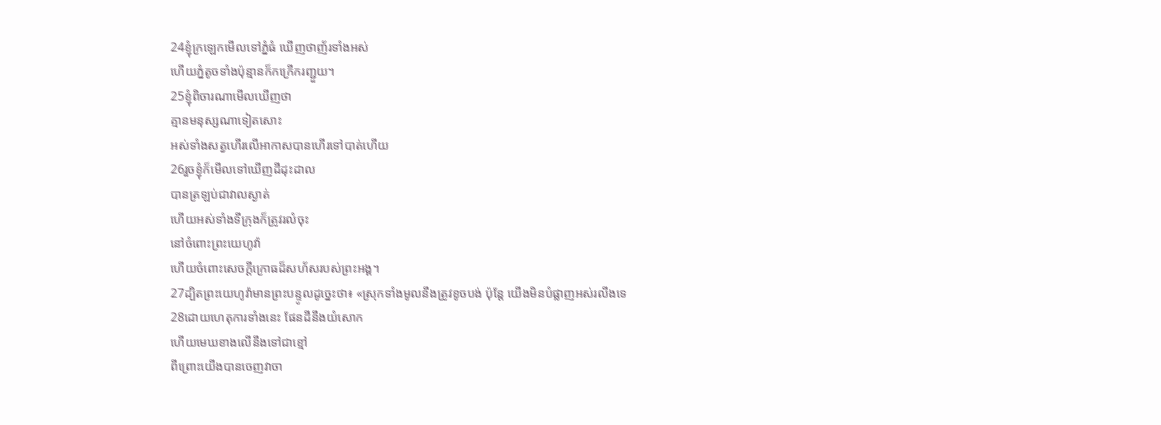24ខ្ញុំក្រឡេកមើលទៅភ្នំធំ ឃើញថាញ័រទាំងអស់
ហើយភ្នំតូចទាំងប៉ុន្មានក៏កក្រើករញ្ជួយ។
25ខ្ញុំពិចារណាមើលឃើញថា
គ្មានមនុស្សណាទៀតសោះ
អស់ទាំងសត្វហើរលើអាកាសបានហើរទៅបាត់ហើយ
26រួចខ្ញុំក៏មើលទៅឃើញដីដុះដាល
បានត្រឡប់ជាវាលស្ងាត់
ហើយអស់ទាំងទីក្រុងក៏ត្រូវរលំចុះ
នៅចំពោះព្រះយេហូវ៉ា
ហើយចំពោះសេចក្ដីក្រោធដ៏សហ័សរបស់ព្រះអង្គ។
27ដ្បិតព្រះយេហូវ៉ាមានព្រះបន្ទូលដូច្នេះថា៖ «ស្រុកទាំងមូលនឹងត្រូវខូចបង់ ប៉ុន្តែ យើងមិនបំផ្លាញអស់រលីងទេ
28ដោយហេតុការទាំងនេះ ផែនដីនឹងយំសោក
ហើយមេឃខាងលើនឹងទៅជាខ្មៅ
ពីព្រោះយើងបានចេញវាចា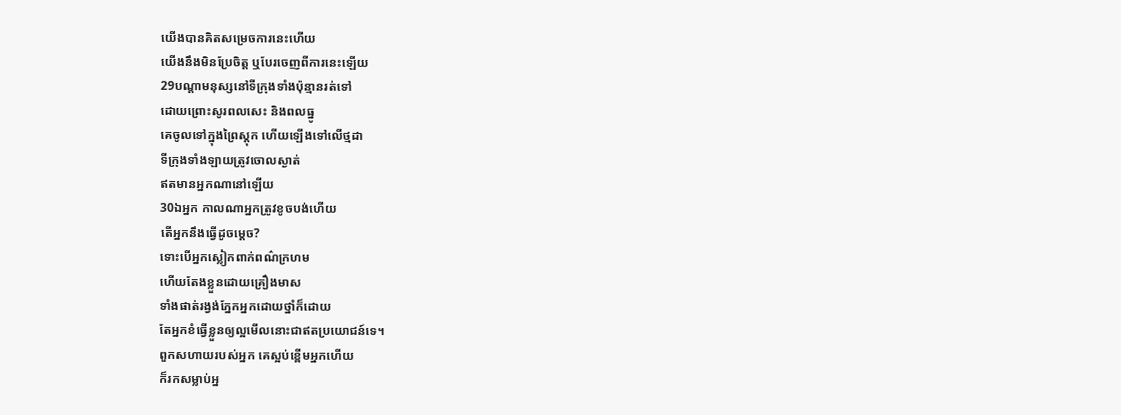យើងបានគិតសម្រេចការនេះហើយ
យើងនឹងមិនប្រែចិត្ត ឬបែរចេញពីការនេះឡើយ
29បណ្ដាមនុស្សនៅទីក្រុងទាំងប៉ុន្មានរត់ទៅ
ដោយព្រោះសូរពលសេះ និងពលធ្នូ
គេចូលទៅក្នុងព្រៃស្តុក ហើយឡើងទៅលើថ្មដា
ទីក្រុងទាំងឡាយត្រូវចោលស្ងាត់
ឥតមានអ្នកណានៅឡើយ
30ឯអ្នក កាលណាអ្នកត្រូវខូចបង់ហើយ
តើអ្នកនឹងធ្វើដូចម្តេច?
ទោះបើអ្នកស្លៀកពាក់ពណ៌ក្រហម
ហើយតែងខ្លួនដោយគ្រឿងមាស
ទាំងផាត់រង្វង់ភ្នែកអ្នកដោយថ្នាំក៏ដោយ
តែអ្នកខំធ្វើខ្លួនឲ្យល្អមើលនោះជាឥតប្រយោជន៍ទេ។
ពួកសហាយរបស់អ្នក គេស្អប់ខ្ពើមអ្នកហើយ
ក៏រកសម្លាប់អ្ន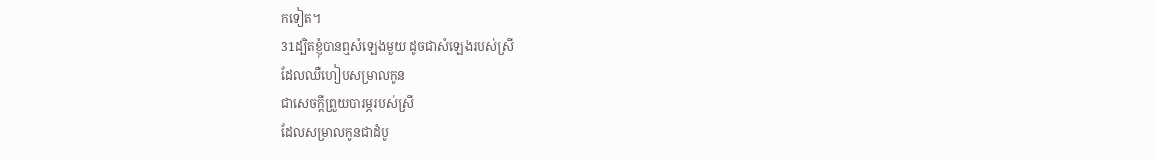កទៀត។
31ដ្បិតខ្ញុំបានឮសំឡេងមួយ ដូចជាសំឡេងរបស់ស្រី
ដែលឈឺហៀបសម្រាលកូន
ជាសេចក្ដីព្រួយបារម្ភរបស់ស្រី
ដែលសម្រាលកូនជាដំបូ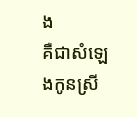ង
គឺជាសំឡេងកូនស្រី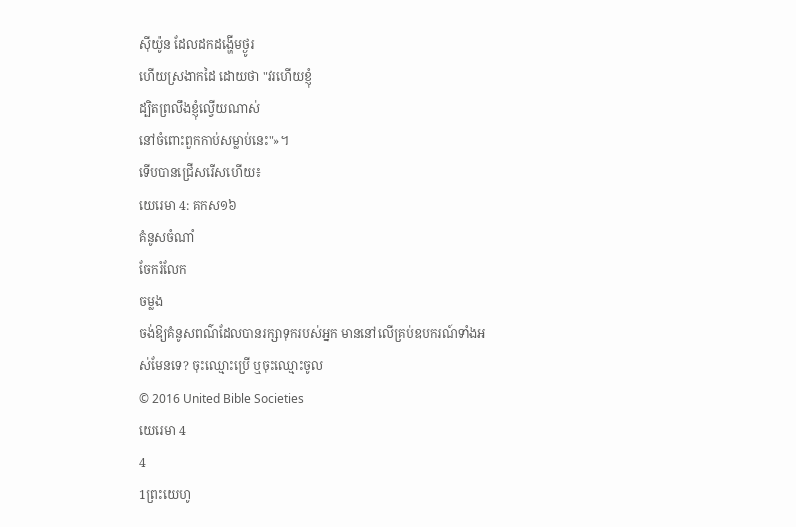ស៊ីយ៉ូន ដែលដកដង្ហើមថ្ងូរ
ហើយស្រងាកដៃ ដោយថា "វរហើយខ្ញុំ
ដ្បិតព្រលឹងខ្ញុំល្វើយណាស់
នៅចំពោះពួកកាប់សម្លាប់នេះ"»។
ទើបបានជ្រើសរើសហើយ៖
យេរេមា 4: គកស១៦
គំនូសចំណាំ
ចែករំលែក
ចម្លង
ចង់ឱ្យគំនូសពណ៌ដែលបានរក្សាទុករបស់អ្នក មាននៅលើគ្រប់ឧបករណ៍ទាំងអស់មែនទេ? ចុះឈ្មោះប្រើ ឬចុះឈ្មោះចូល
© 2016 United Bible Societies
យេរេមា 4
4
1ព្រះយេហូ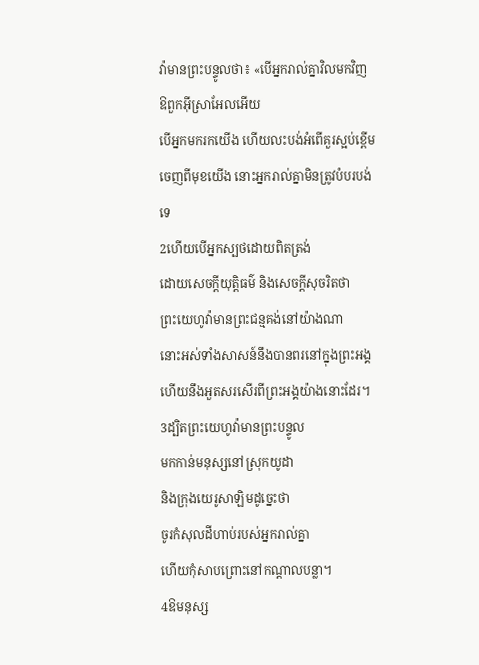វ៉ាមានព្រះបន្ទូលថា៖ «បើអ្នករាល់គ្នាវិលមកវិញ ឱពួកអ៊ីស្រាអែលអើយ
បើអ្នកមករកយើង ហើយលះបង់អំពើគួរស្អប់ខ្ពើម
ចេញពីមុខយើង នោះអ្នករាល់គ្នាមិនត្រូវបំបរបង់ទេ
2ហើយបើអ្នកស្បថដោយពិតត្រង់
ដោយសេចក្ដីយុត្តិធម៌ និងសេចក្ដីសុចរិតថា
ព្រះយេហូវ៉ាមានព្រះជន្មគង់នៅយ៉ាងណា
នោះអស់ទាំងសាសន៍នឹងបានពរនៅក្នុងព្រះអង្គ
ហើយនឹងអួតសរសើរពីព្រះអង្គយ៉ាងនោះដែរ។
3ដ្បិតព្រះយេហូវ៉ាមានព្រះបន្ទូល
មកកាន់មនុស្សនៅស្រុកយូដា
និងក្រុងយេរូសាឡិមដូច្នេះថា
ចូរកំសុលដីហាប់របស់អ្នករាល់គ្នា
ហើយកុំសាបព្រោះនៅកណ្ដាលបន្លា។
4ឱមនុស្ស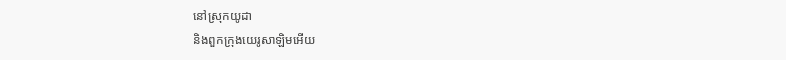នៅស្រុកយូដា
និងពួកក្រុងយេរូសាឡិមអើយ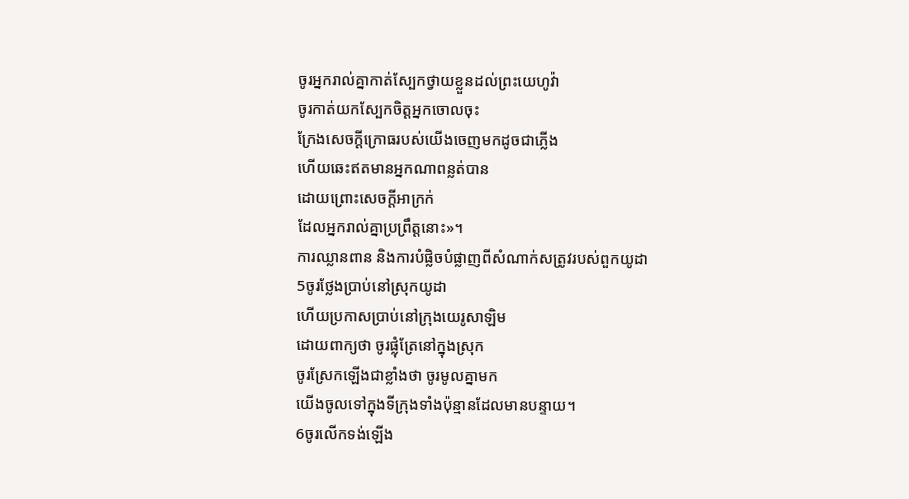ចូរអ្នករាល់គ្នាកាត់ស្បែកថ្វាយខ្លួនដល់ព្រះយេហូវ៉ា
ចូរកាត់យកស្បែកចិត្តអ្នកចោលចុះ
ក្រែងសេចក្ដីក្រោធរបស់យើងចេញមកដូចជាភ្លើង
ហើយឆេះឥតមានអ្នកណាពន្លត់បាន
ដោយព្រោះសេចក្ដីអាក្រក់
ដែលអ្នករាល់គ្នាប្រព្រឹត្តនោះ»។
ការឈ្លានពាន និងការបំផ្លិចបំផ្លាញពីសំណាក់សត្រូវរបស់ពួកយូដា
5ចូរថ្លែងប្រាប់នៅស្រុកយូដា
ហើយប្រកាសប្រាប់នៅក្រុងយេរូសាឡិម
ដោយពាក្យថា ចូរផ្លុំត្រែនៅក្នុងស្រុក
ចូរស្រែកឡើងជាខ្លាំងថា ចូរមូលគ្នាមក
យើងចូលទៅក្នុងទីក្រុងទាំងប៉ុន្មានដែលមានបន្ទាយ។
6ចូរលើកទង់ឡើង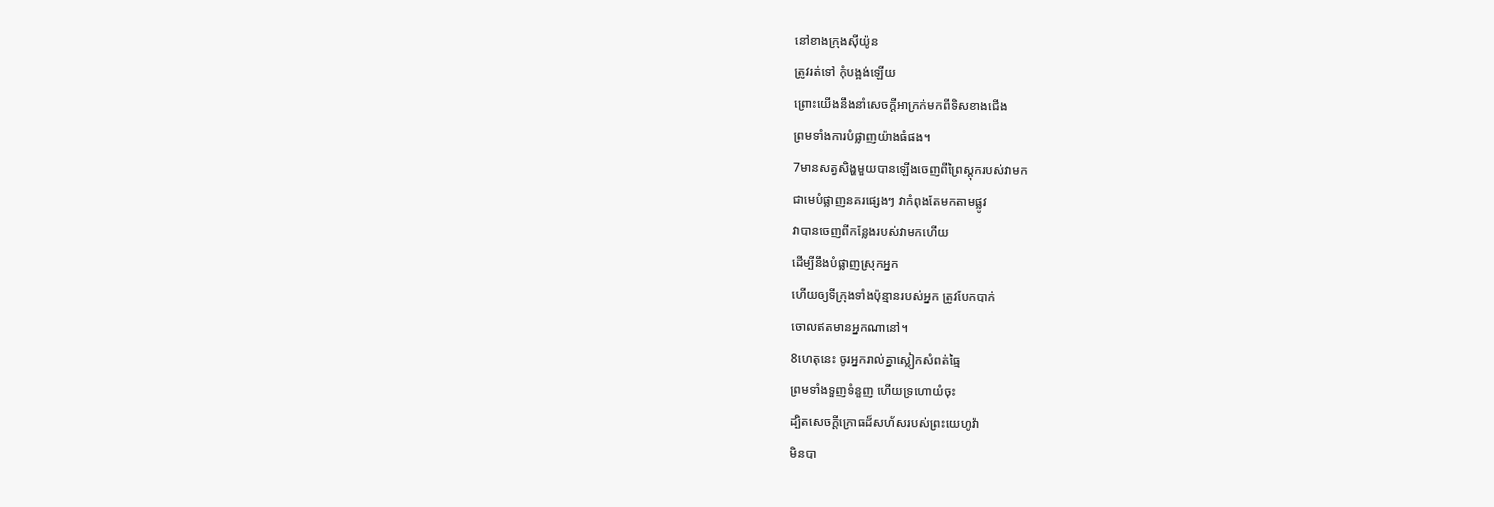នៅខាងក្រុងស៊ីយ៉ូន
ត្រូវរត់ទៅ កុំបង្អង់ឡើយ
ព្រោះយើងនឹងនាំសេចក្ដីអាក្រក់មកពីទិសខាងជើង
ព្រមទាំងការបំផ្លាញយ៉ាងធំផង។
7មានសត្វសិង្ហមួយបានឡើងចេញពីព្រៃស្តុករបស់វាមក
ជាមេបំផ្លាញនគរផ្សេងៗ វាកំពុងតែមកតាមផ្លូវ
វាបានចេញពីកន្លែងរបស់វាមកហើយ
ដើម្បីនឹងបំផ្លាញស្រុកអ្នក
ហើយឲ្យទីក្រុងទាំងប៉ុន្មានរបស់អ្នក ត្រូវបែកបាក់
ចោលឥតមានអ្នកណានៅ។
8ហេតុនេះ ចូរអ្នករាល់គ្នាស្លៀកសំពត់ធ្មៃ
ព្រមទាំងទួញទំនួញ ហើយទ្រហោយំចុះ
ដ្បិតសេចក្ដីក្រោធដ៏សហ័សរបស់ព្រះយេហូវ៉ា
មិនបា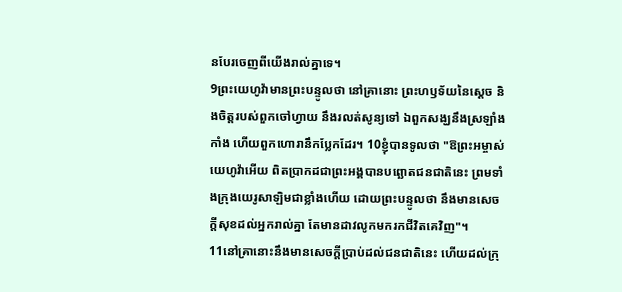នបែរចេញពីយើងរាល់គ្នាទេ។
9ព្រះយេហូវ៉ាមានព្រះបន្ទូលថា នៅគ្រានោះ ព្រះហឫទ័យនៃស្តេច និងចិត្តរបស់ពួកចៅហ្វាយ នឹងរលត់សូន្យទៅ ឯពួកសង្ឃនឹងស្រឡាំងកាំង ហើយពួកហោរានឹកប្លែកដែរ។ 10ខ្ញុំបានទូលថា "ឱព្រះអម្ចាស់យេហូវ៉ាអើយ ពិតប្រាកដជាព្រះអង្គបានបព្ឆោតជនជាតិនេះ ព្រមទាំងក្រុងយេរូសាឡិមជាខ្លាំងហើយ ដោយព្រះបន្ទូលថា នឹងមានសេចក្ដីសុខដល់អ្នករាល់គ្នា តែមានដាវលូកមករកជីវិតគេវិញ"។
11នៅគ្រានោះនឹងមានសេចក្ដីប្រាប់ដល់ជនជាតិនេះ ហើយដល់ក្រុ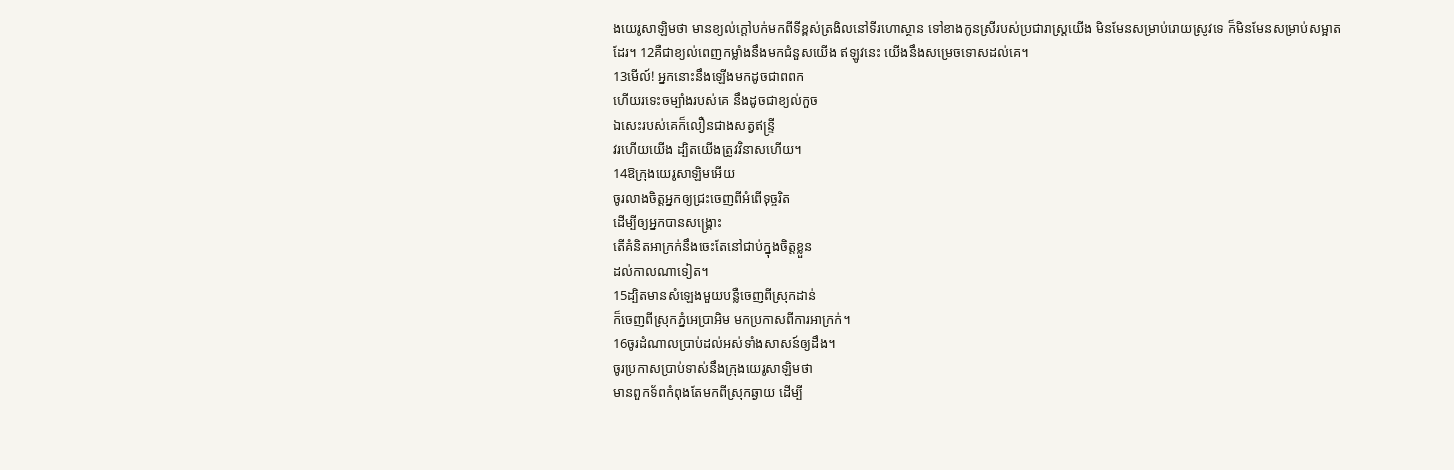ងយេរូសាឡិមថា មានខ្យល់ក្តៅបក់មកពីទីខ្ពស់ត្រងិលនៅទីរហោស្ថាន ទៅខាងកូនស្រីរបស់ប្រជារាស្ត្រយើង មិនមែនសម្រាប់រោយស្រូវទេ ក៏មិនមែនសម្រាប់សម្អាតដែរ។ 12គឺជាខ្យល់ពេញកម្លាំងនឹងមកជំនួសយើង ឥឡូវនេះ យើងនឹងសម្រេចទោសដល់គេ។
13មើល៍! អ្នកនោះនឹងឡើងមកដូចជាពពក
ហើយរទេះចម្បាំងរបស់គេ នឹងដូចជាខ្យល់កួច
ឯសេះរបស់គេក៏លឿនជាងសត្វឥន្ទ្រី
វរហើយយើង ដ្បិតយើងត្រូវវិនាសហើយ។
14ឱក្រុងយេរូសាឡិមអើយ
ចូរលាងចិត្តអ្នកឲ្យជ្រះចេញពីអំពើទុច្ចរិត
ដើម្បីឲ្យអ្នកបានសង្គ្រោះ
តើគំនិតអាក្រក់នឹងចេះតែនៅជាប់ក្នុងចិត្តខ្លួន
ដល់កាលណាទៀត។
15ដ្បិតមានសំឡេងមួយបន្លឺចេញពីស្រុកដាន់
ក៏ចេញពីស្រុកភ្នំអេប្រាអិម មកប្រកាសពីការអាក្រក់។
16ចូរដំណាលប្រាប់ដល់អស់ទាំងសាសន៍ឲ្យដឹង។
ចូរប្រកាសប្រាប់ទាស់នឹងក្រុងយេរូសាឡិមថា
មានពួកទ័ពកំពុងតែមកពីស្រុកឆ្ងាយ ដើម្បី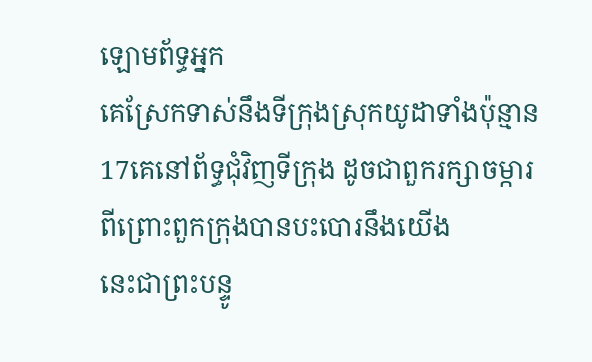ឡោមព័ទ្ធអ្នក
គេស្រែកទាស់នឹងទីក្រុងស្រុកយូដាទាំងប៉ុន្មាន
17គេនៅព័ទ្ធជុំវិញទីក្រុង ដូចជាពួករក្សាចម្ការ
ពីព្រោះពួកក្រុងបានបះបោរនឹងយើង
នេះជាព្រះបន្ទូ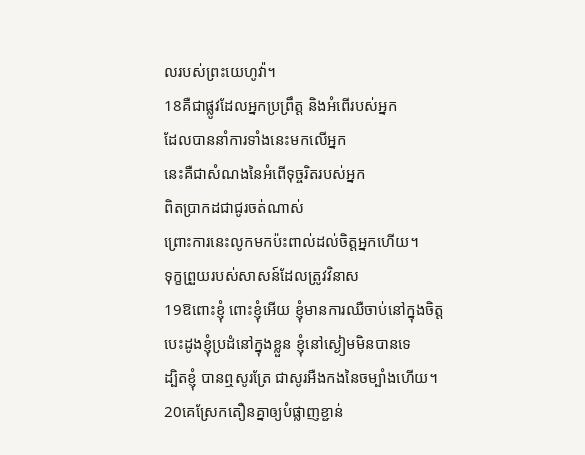លរបស់ព្រះយេហូវ៉ា។
18គឺជាផ្លូវដែលអ្នកប្រព្រឹត្ត និងអំពើរបស់អ្នក
ដែលបាននាំការទាំងនេះមកលើអ្នក
នេះគឺជាសំណងនៃអំពើទុច្ចរិតរបស់អ្នក
ពិតប្រាកដជាជូរចត់ណាស់
ព្រោះការនេះលូកមកប៉ះពាល់ដល់ចិត្តអ្នកហើយ។
ទុក្ខព្រួយរបស់សាសន៍ដែលត្រូវវិនាស
19ឱពោះខ្ញុំ ពោះខ្ញុំអើយ ខ្ញុំមានការឈឺចាប់នៅក្នុងចិត្ត
បេះដូងខ្ញុំប្រដំនៅក្នុងខ្លួន ខ្ញុំនៅស្ងៀមមិនបានទេ
ដ្បិតខ្ញុំ បានឮសូរត្រែ ជាសូរអឺងកងនៃចម្បាំងហើយ។
20គេស្រែកតឿនគ្នាឲ្យបំផ្លាញខ្ជាន់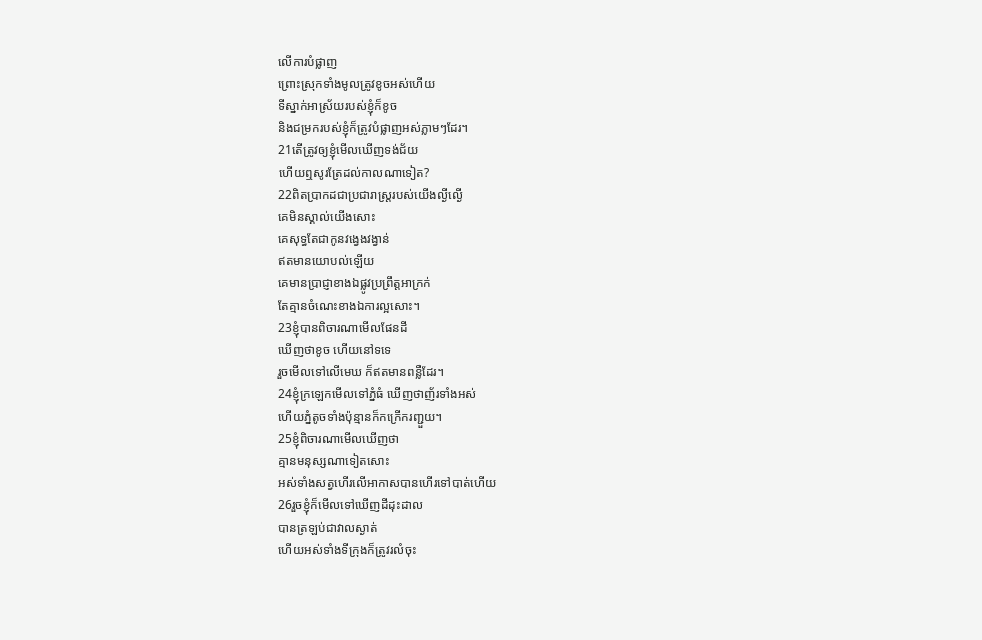លើការបំផ្លាញ
ព្រោះស្រុកទាំងមូលត្រូវខូចអស់ហើយ
ទីស្នាក់អាស្រ័យរបស់ខ្ញុំក៏ខូច
និងជម្រករបស់ខ្ញុំក៏ត្រូវបំផ្លាញអស់ភ្លាមៗដែរ។
21តើត្រូវឲ្យខ្ញុំមើលឃើញទង់ជ័យ
ហើយឮសូរត្រែដល់កាលណាទៀត?
22ពិតប្រាកដជាប្រជារាស្ត្ររបស់យើងល្ងីល្ងើ
គេមិនស្គាល់យើងសោះ
គេសុទ្ធតែជាកូនវង្វេងវង្វាន់
ឥតមានយោបល់ឡើយ
គេមានប្រាជ្ញាខាងឯផ្លូវប្រព្រឹត្តអាក្រក់
តែគ្មានចំណេះខាងឯការល្អសោះ។
23ខ្ញុំបានពិចារណាមើលផែនដី
ឃើញថាខូច ហើយនៅទទេ
រួចមើលទៅលើមេឃ ក៏ឥតមានពន្លឺដែរ។
24ខ្ញុំក្រឡេកមើលទៅភ្នំធំ ឃើញថាញ័រទាំងអស់
ហើយភ្នំតូចទាំងប៉ុន្មានក៏កក្រើករញ្ជួយ។
25ខ្ញុំពិចារណាមើលឃើញថា
គ្មានមនុស្សណាទៀតសោះ
អស់ទាំងសត្វហើរលើអាកាសបានហើរទៅបាត់ហើយ
26រួចខ្ញុំក៏មើលទៅឃើញដីដុះដាល
បានត្រឡប់ជាវាលស្ងាត់
ហើយអស់ទាំងទីក្រុងក៏ត្រូវរលំចុះ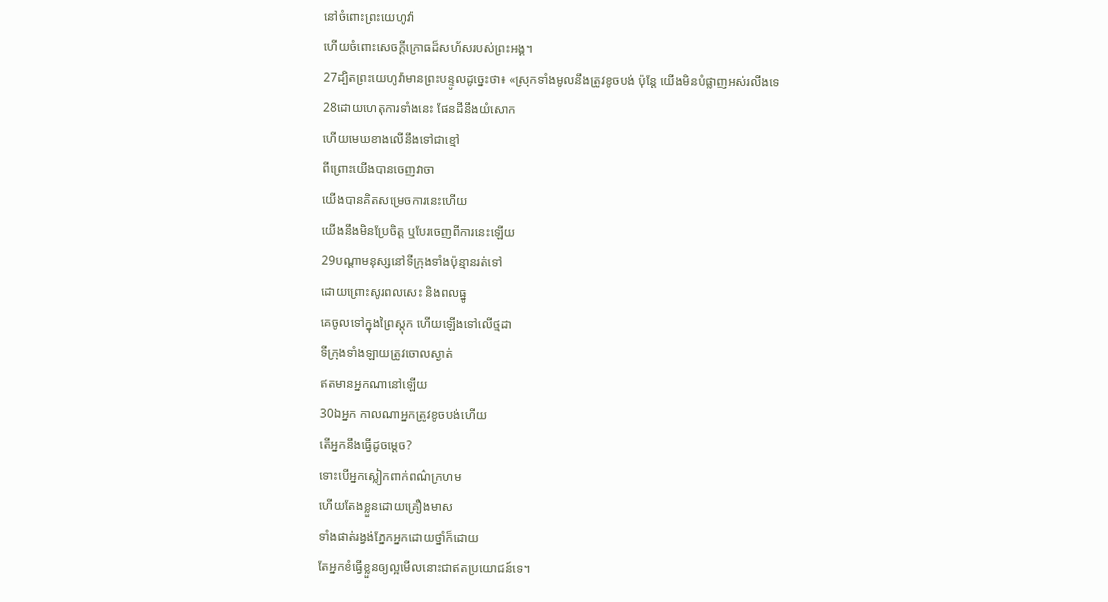នៅចំពោះព្រះយេហូវ៉ា
ហើយចំពោះសេចក្ដីក្រោធដ៏សហ័សរបស់ព្រះអង្គ។
27ដ្បិតព្រះយេហូវ៉ាមានព្រះបន្ទូលដូច្នេះថា៖ «ស្រុកទាំងមូលនឹងត្រូវខូចបង់ ប៉ុន្តែ យើងមិនបំផ្លាញអស់រលីងទេ
28ដោយហេតុការទាំងនេះ ផែនដីនឹងយំសោក
ហើយមេឃខាងលើនឹងទៅជាខ្មៅ
ពីព្រោះយើងបានចេញវាចា
យើងបានគិតសម្រេចការនេះហើយ
យើងនឹងមិនប្រែចិត្ត ឬបែរចេញពីការនេះឡើយ
29បណ្ដាមនុស្សនៅទីក្រុងទាំងប៉ុន្មានរត់ទៅ
ដោយព្រោះសូរពលសេះ និងពលធ្នូ
គេចូលទៅក្នុងព្រៃស្តុក ហើយឡើងទៅលើថ្មដា
ទីក្រុងទាំងឡាយត្រូវចោលស្ងាត់
ឥតមានអ្នកណានៅឡើយ
30ឯអ្នក កាលណាអ្នកត្រូវខូចបង់ហើយ
តើអ្នកនឹងធ្វើដូចម្តេច?
ទោះបើអ្នកស្លៀកពាក់ពណ៌ក្រហម
ហើយតែងខ្លួនដោយគ្រឿងមាស
ទាំងផាត់រង្វង់ភ្នែកអ្នកដោយថ្នាំក៏ដោយ
តែអ្នកខំធ្វើខ្លួនឲ្យល្អមើលនោះជាឥតប្រយោជន៍ទេ។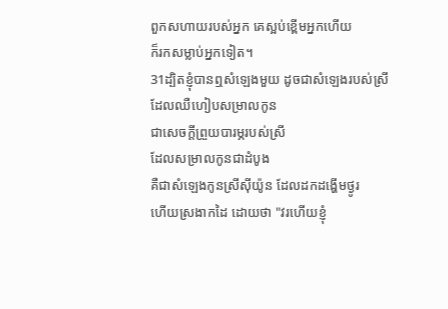ពួកសហាយរបស់អ្នក គេស្អប់ខ្ពើមអ្នកហើយ
ក៏រកសម្លាប់អ្នកទៀត។
31ដ្បិតខ្ញុំបានឮសំឡេងមួយ ដូចជាសំឡេងរបស់ស្រី
ដែលឈឺហៀបសម្រាលកូន
ជាសេចក្ដីព្រួយបារម្ភរបស់ស្រី
ដែលសម្រាលកូនជាដំបូង
គឺជាសំឡេងកូនស្រីស៊ីយ៉ូន ដែលដកដង្ហើមថ្ងូរ
ហើយស្រងាកដៃ ដោយថា "វរហើយខ្ញុំ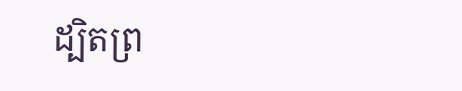ដ្បិតព្រ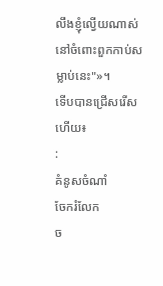លឹងខ្ញុំល្វើយណាស់
នៅចំពោះពួកកាប់សម្លាប់នេះ"»។
ទើបបានជ្រើសរើសហើយ៖
:
គំនូសចំណាំ
ចែករំលែក
ច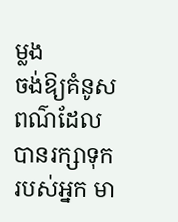ម្លង
ចង់ឱ្យគំនូសពណ៌ដែលបានរក្សាទុករបស់អ្នក មា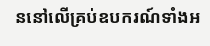ននៅលើគ្រប់ឧបករណ៍ទាំងអ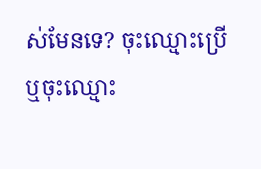ស់មែនទេ? ចុះឈ្មោះប្រើ ឬចុះឈ្មោះ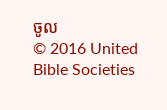ចូល
© 2016 United Bible Societies